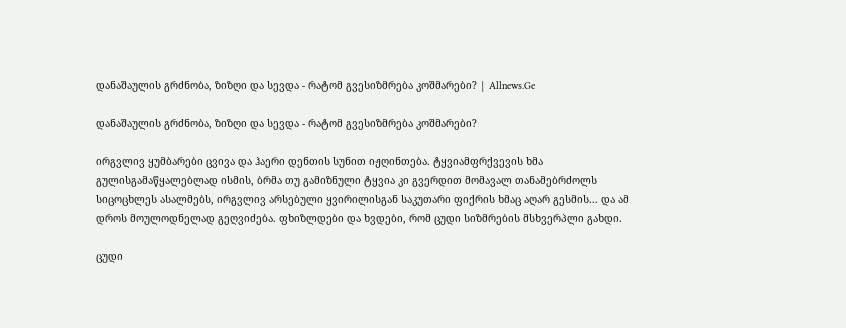დანაშაულის გრძნობა, ზიზღი და სევდა - რატომ გვესიზმრება კოშმარები? | Allnews.Ge

დანაშაულის გრძნობა, ზიზღი და სევდა - რატომ გვესიზმრება კოშმარები?

ირგვლივ ყუმბარები ცვივა და ჰაერი დენთის სუნით იჟღინთება. ტყვიამფრქვევის ხმა გულისგამაწყალებლად ისმის, ბრმა თუ გამიზნული ტყვია კი გვერდით მომავალ თანამებრძოლს სიცოცხლეს ასალმებს, ირგვლივ არსებული ყვირილისგან საკუთარი ფიქრის ხმაც აღარ გესმის... და ამ დროს მოულოდნელად გეღვიძება. ფხიზლდები და ხვდები, რომ ცუდი სიზმრების მსხვერპლი გახდი.

ცუდი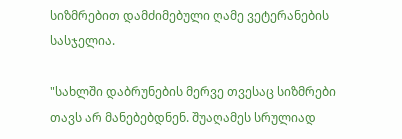სიზმრებით დამძიმებული ღამე ვეტერანების სასჯელია.

"სახლში დაბრუნების მერვე თვესაც სიზმრები თავს არ მანებებდნენ. შუაღამეს სრულიად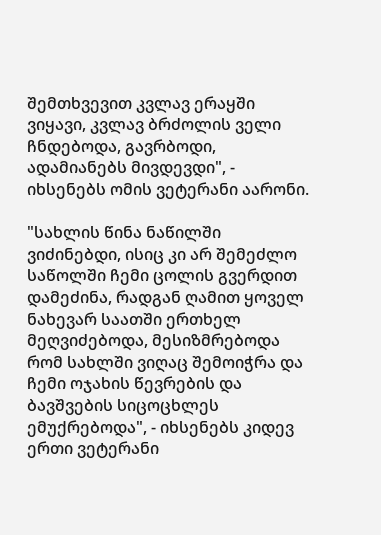შემთხვევით კვლავ ერაყში ვიყავი, კვლავ ბრძოლის ველი ჩნდებოდა, გავრბოდი, ადამიანებს მივდევდი", - იხსენებს ომის ვეტერანი აარონი.

"სახლის წინა ნაწილში ვიძინებდი, ისიც კი არ შემეძლო საწოლში ჩემი ცოლის გვერდით დამეძინა, რადგან ღამით ყოველ ნახევარ საათში ერთხელ მეღვიძებოდა, მესიზმრებოდა რომ სახლში ვიღაც შემოიჭრა და ჩემი ოჯახის წევრების და ბავშვების სიცოცხლეს ემუქრებოდა", - იხსენებს კიდევ ერთი ვეტერანი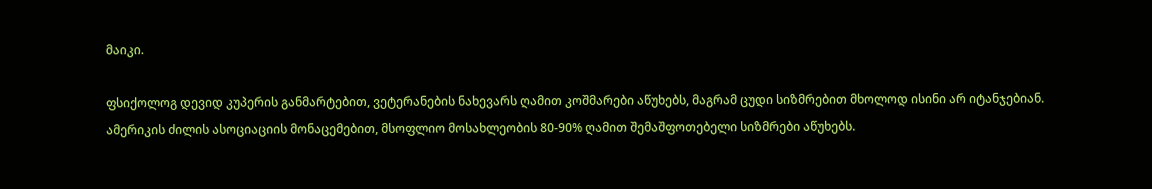მაიკი.

ფსიქოლოგ დევიდ კუპერის განმარტებით, ვეტერანების ნახევარს ღამით კოშმარები აწუხებს, მაგრამ ცუდი სიზმრებით მხოლოდ ისინი არ იტანჯებიან. ამერიკის ძილის ასოციაციის მონაცემებით, მსოფლიო მოსახლეობის 80-90% ღამით შემაშფოთებელი სიზმრები აწუხებს.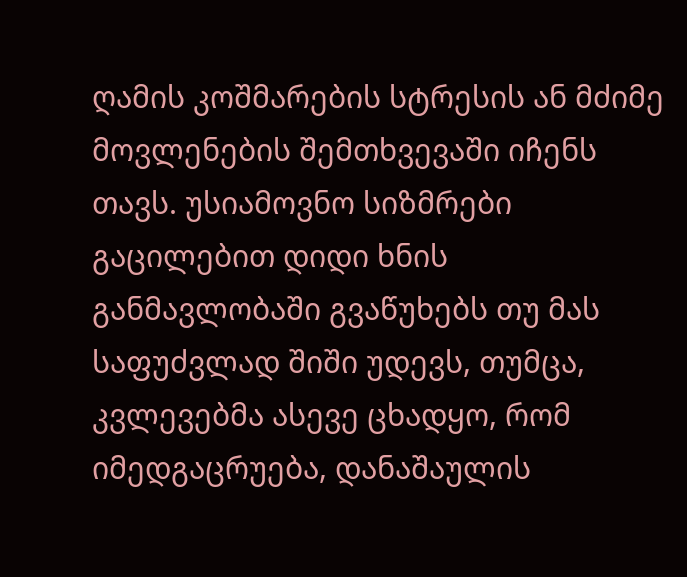ღამის კოშმარების სტრესის ან მძიმე მოვლენების შემთხვევაში იჩენს თავს. უსიამოვნო სიზმრები გაცილებით დიდი ხნის განმავლობაში გვაწუხებს თუ მას საფუძვლად შიში უდევს, თუმცა, კვლევებმა ასევე ცხადყო, რომ იმედგაცრუება, დანაშაულის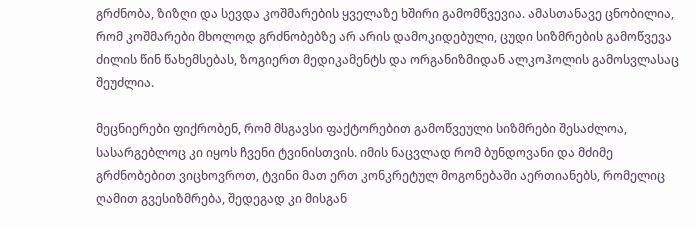გრძნობა, ზიზღი და სევდა კოშმარების ყველაზე ხშირი გამომწვევია. ამასთანავე ცნობილია, რომ კოშმარები მხოლოდ გრძნობებზე არ არის დამოკიდებული, ცუდი სიზმრების გამოწვევა ძილის წინ წახემსებას, ზოგიერთ მედიკამენტს და ორგანიზმიდან ალკოჰოლის გამოსვლასაც შეუძლია.

მეცნიერები ფიქრობენ, რომ მსგავსი ფაქტორებით გამოწვეული სიზმრები შესაძლოა, სასარგებლოც კი იყოს ჩვენი ტვინისთვის. იმის ნაცვლად რომ ბუნდოვანი და მძიმე გრძნობებით ვიცხოვროთ, ტვინი მათ ერთ კონკრეტულ მოგონებაში აერთიანებს, რომელიც ღამით გვესიზმრება, შედეგად კი მისგან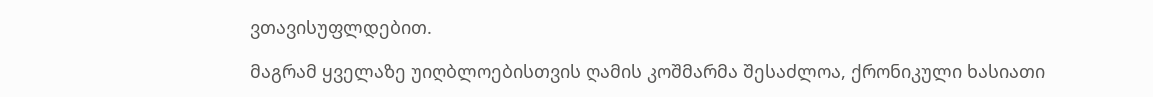ვთავისუფლდებით.

მაგრამ ყველაზე უიღბლოებისთვის ღამის კოშმარმა შესაძლოა, ქრონიკული ხასიათი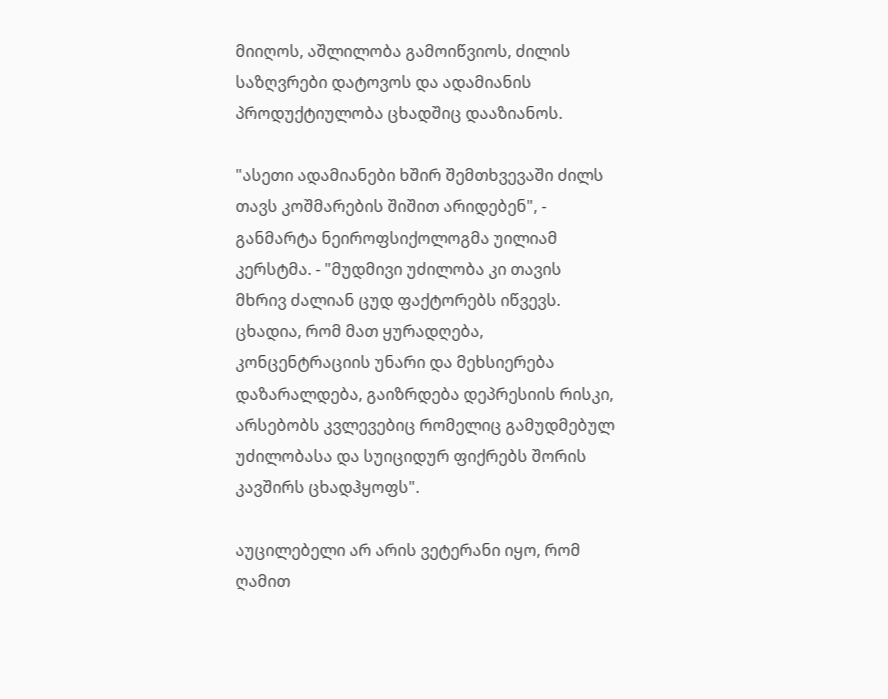მიიღოს, აშლილობა გამოიწვიოს, ძილის საზღვრები დატოვოს და ადამიანის პროდუქტიულობა ცხადშიც დააზიანოს.

"ასეთი ადამიანები ხშირ შემთხვევაში ძილს თავს კოშმარების შიშით არიდებენ", - განმარტა ნეიროფსიქოლოგმა უილიამ კერსტმა. - "მუდმივი უძილობა კი თავის მხრივ ძალიან ცუდ ფაქტორებს იწვევს. ცხადია, რომ მათ ყურადღება, კონცენტრაციის უნარი და მეხსიერება დაზარალდება, გაიზრდება დეპრესიის რისკი, არსებობს კვლევებიც რომელიც გამუდმებულ უძილობასა და სუიციდურ ფიქრებს შორის კავშირს ცხადჰყოფს".

აუცილებელი არ არის ვეტერანი იყო, რომ ღამით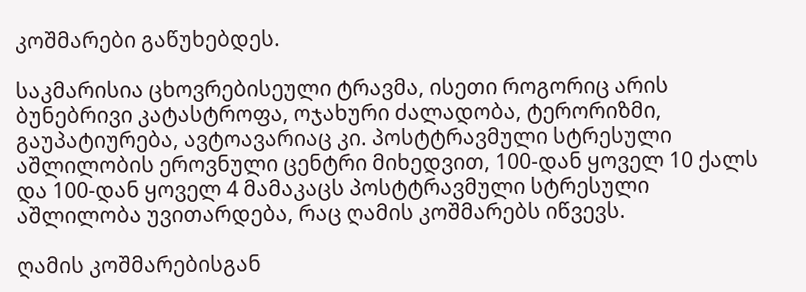კოშმარები გაწუხებდეს.

საკმარისია ცხოვრებისეული ტრავმა, ისეთი როგორიც არის ბუნებრივი კატასტროფა, ოჯახური ძალადობა, ტერორიზმი, გაუპატიურება, ავტოავარიაც კი. პოსტტრავმული სტრესული აშლილობის ეროვნული ცენტრი მიხედვით, 100-დან ყოველ 10 ქალს და 100-დან ყოველ 4 მამაკაცს პოსტტრავმული სტრესული აშლილობა უვითარდება, რაც ღამის კოშმარებს იწვევს.

ღამის კოშმარებისგან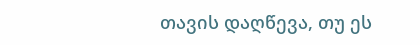თავის დაღწევა, თუ ეს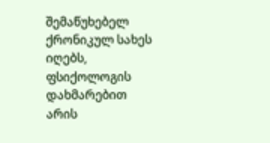შემაწუხებელ ქრონიკულ სახეს იღებს, ფსიქოლოგის დახმარებით არის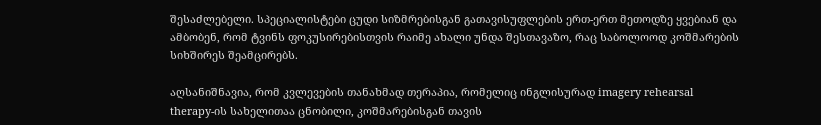შესაძლებელი. სპეციალისტები ცუდი სიზმრებისგან გათავისუფლების ერთ-ერთ მეთოდზე ყვებიან და ამბობენ, რომ ტვინს ფოკუსირებისთვის რაიმე ახალი უნდა შესთავაზო, რაც საბოლოოდ კოშმარების სიხშირეს შეამცირებს.

აღსანიშნავია, რომ კვლევების თანახმად თერაპია, რომელიც ინგლისურად imagery rehearsal therapy-ის სახელითაა ცნობილი, კოშმარებისგან თავის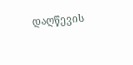დაღწევის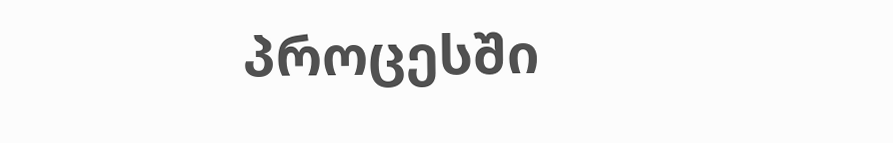პროცესში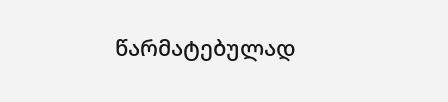წარმატებულად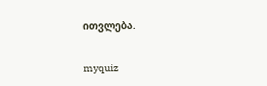ითვლება.

myquiz